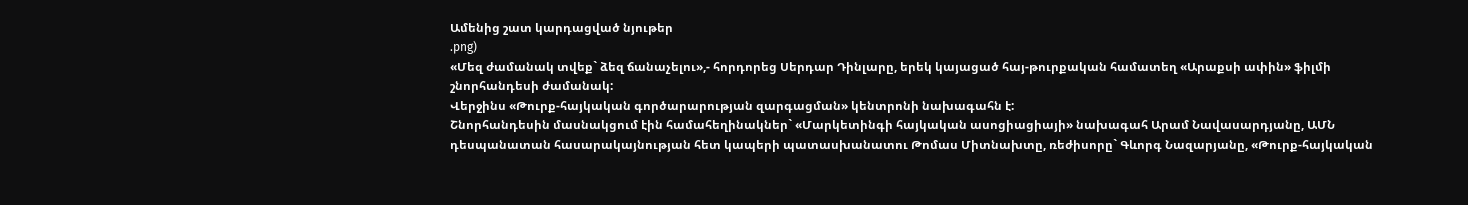Ամենից շատ կարդացված նյութեր
.png)
«Մեզ ժամանակ տվեք` ձեզ ճանաչելու»,- հորդորեց Սերդար Դինլարը, երեկ կայացած հայ-թուրքական համատեղ «Արաքսի ափին» ֆիլմի շնորհանդեսի ժամանակ:
Վերջինս «Թուրք-հայկական գործարարության զարգացման» կենտրոնի նախագահն է:
Շնորհանդեսին մասնակցում էին համահեղինակներ` «Մարկետինգի հայկական ասոցիացիայի» նախագահ Արամ Նավասարդյանը, ԱՄՆ դեսպանատան հասարակայնության հետ կապերի պատասխանատու Թոմաս Միտնախտը, ռեժիսորը` Գևորգ Նազարյանը, «Թուրք-հայկական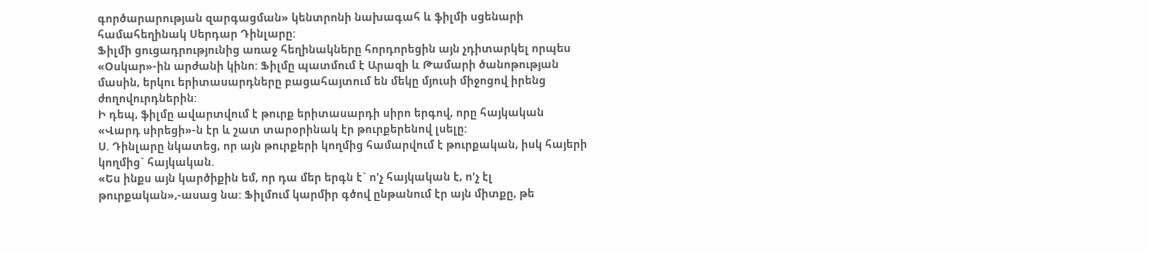գործարարության զարգացման» կենտրոնի նախագահ և ֆիլմի սցենարի համահեղինակ Սերդար Դինլարը:
Ֆիլմի ցուցադրությունից առաջ հեղինակները հորդորեցին այն չդիտարկել որպես «Օսկար»-ին արժանի կինո: Ֆիլմը պատմում է Արազի և Թամարի ծանոթության մասին, երկու երիտասարդները բացահայտում են մեկը մյուսի միջոցով իրենց ժողովուրդներին:
Ի դեպ, ֆիլմը ավարտվում է թուրք երիտասարդի սիրո երգով, որը հայկական «Վարդ սիրեցի»-ն էր և շատ տարօրինակ էր թուրքերենով լսելը:
Ս. Դինլարը նկատեց, որ այն թուրքերի կողմից համարվում է թուրքական, իսկ հայերի կողմից` հայկական.
«Ես ինքս այն կարծիքին եմ, որ դա մեր երգն է` ո'չ հայկական է, ո'չ էլ թուրքական»,-ասաց նա: Ֆիլմում կարմիր գծով ընթանում էր այն միտքը, թե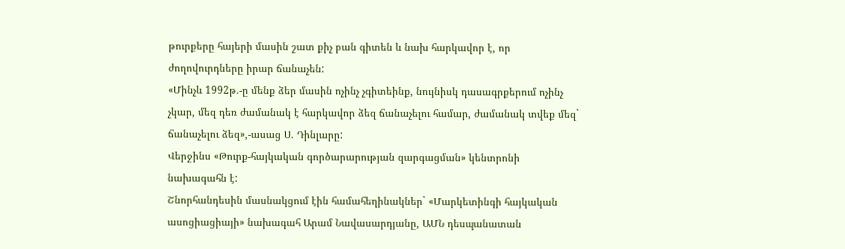թուրքերը հայերի մասին շատ քիչ բան գիտեն և նախ հարկավոր է, որ ժողովուրդները իրար ճանաչեն:
«Մինչև 1992թ.-ը մենք ձեր մասին ոչինչ չգիտեինք, նույնիսկ դասագրքերում ոչինչ չկար, մեզ դեռ ժամանակ է հարկավոր ձեզ ճանաչելու համար, ժամանակ տվեք մեզ` ճանաչելու ձեզ»,-ասաց Ս. Դինլարը:
Վերջինս «Թուրք-հայկական գործարարության զարգացման» կենտրոնի նախագահն է:
Շնորհանդեսին մասնակցում էին համահեղինակներ` «Մարկետինգի հայկական ասոցիացիայի» նախագահ Արամ Նավասարդյանը, ԱՄՆ դեսպանատան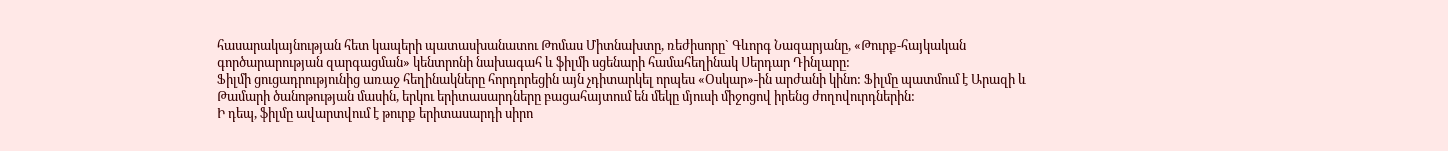հասարակայնության հետ կապերի պատասխանատու Թոմաս Միտնախտը, ռեժիսորը` Գևորգ Նազարյանը, «Թուրք-հայկական գործարարության զարգացման» կենտրոնի նախագահ և ֆիլմի սցենարի համահեղինակ Սերդար Դինլարը:
Ֆիլմի ցուցադրությունից առաջ հեղինակները հորդորեցին այն չդիտարկել որպես «Օսկար»-ին արժանի կինո: Ֆիլմը պատմում է Արազի և Թամարի ծանոթության մասին, երկու երիտասարդները բացահայտում են մեկը մյուսի միջոցով իրենց ժողովուրդներին:
Ի դեպ, ֆիլմը ավարտվում է թուրք երիտասարդի սիրո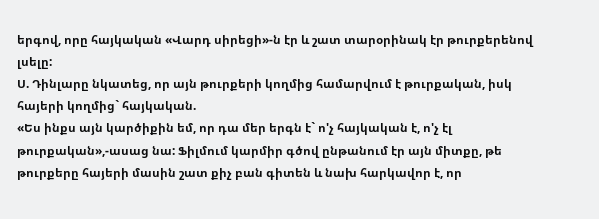երգով, որը հայկական «Վարդ սիրեցի»-ն էր և շատ տարօրինակ էր թուրքերենով լսելը:
Ս. Դինլարը նկատեց, որ այն թուրքերի կողմից համարվում է թուրքական, իսկ հայերի կողմից` հայկական.
«Ես ինքս այն կարծիքին եմ, որ դա մեր երգն է` ո'չ հայկական է, ո'չ էլ թուրքական»,-ասաց նա: Ֆիլմում կարմիր գծով ընթանում էր այն միտքը, թե թուրքերը հայերի մասին շատ քիչ բան գիտեն և նախ հարկավոր է, որ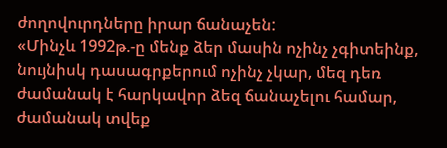ժողովուրդները իրար ճանաչեն:
«Մինչև 1992թ.-ը մենք ձեր մասին ոչինչ չգիտեինք, նույնիսկ դասագրքերում ոչինչ չկար, մեզ դեռ ժամանակ է հարկավոր ձեզ ճանաչելու համար, ժամանակ տվեք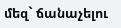մեզ` ճանաչելու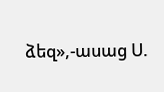ձեզ»,-ասաց Ս.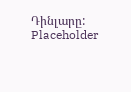Դինլարը:
Placeholder